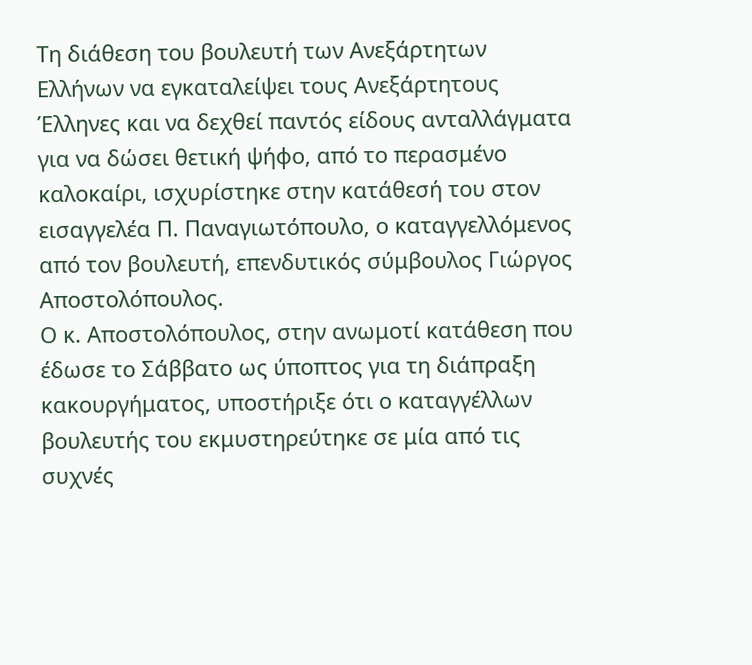Τη διάθεση του βουλευτή των Ανεξάρτητων Ελλήνων να εγκαταλείψει τους Ανεξάρτητους Έλληνες και να δεχθεί παντός είδους ανταλλάγματα για να δώσει θετική ψήφο, από το περασμένο καλοκαίρι, ισχυρίστηκε στην κατάθεσή του στον εισαγγελέα Π. Παναγιωτόπουλο, ο καταγγελλόμενος από τον βουλευτή, επενδυτικός σύμβουλος Γιώργος Αποστολόπουλος.
Ο κ. Αποστολόπουλος, στην ανωμοτί κατάθεση που έδωσε το Σάββατο ως ύποπτος για τη διάπραξη κακουργήματος, υποστήριξε ότι ο καταγγέλλων βουλευτής του εκμυστηρεύτηκε σε μία από τις συχνές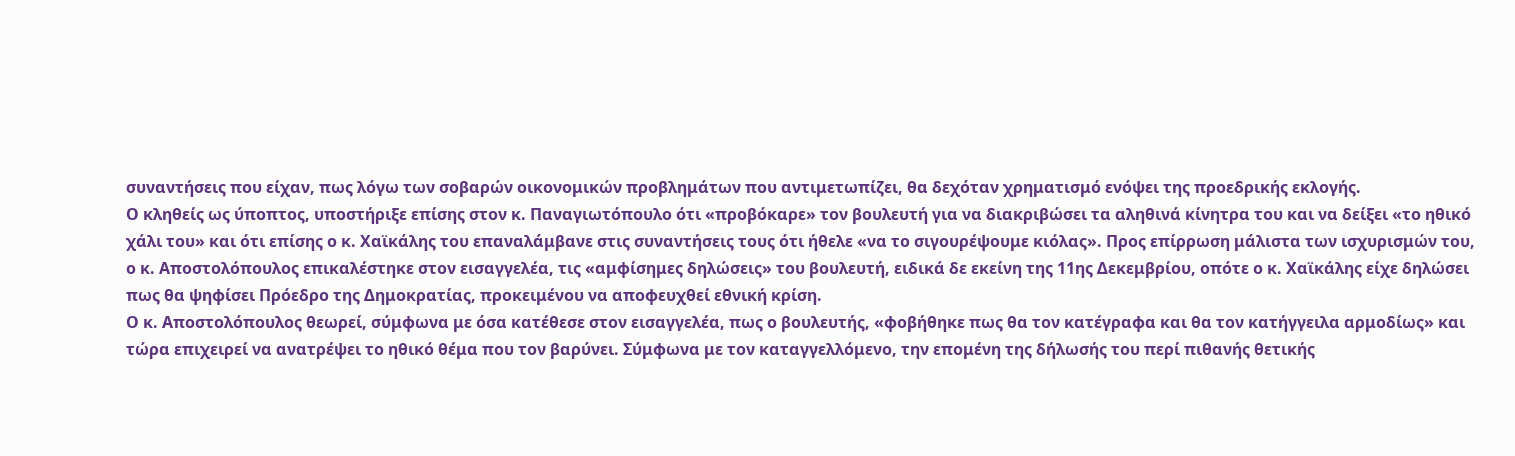συναντήσεις που είχαν, πως λόγω των σοβαρών οικονομικών προβλημάτων που αντιμετωπίζει, θα δεχόταν χρηματισμό ενόψει της προεδρικής εκλογής.
Ο κληθείς ως ύποπτος, υποστήριξε επίσης στον κ. Παναγιωτόπουλο ότι «προβόκαρε» τον βουλευτή για να διακριβώσει τα αληθινά κίνητρα του και να δείξει «το ηθικό χάλι του» και ότι επίσης ο κ. Χαϊκάλης του επαναλάμβανε στις συναντήσεις τους ότι ήθελε «να το σιγουρέψουμε κιόλας». Προς επίρρωση μάλιστα των ισχυρισμών του, ο κ. Αποστολόπουλος επικαλέστηκε στον εισαγγελέα, τις «αμφίσημες δηλώσεις» του βουλευτή, ειδικά δε εκείνη της 11ης Δεκεμβρίου, οπότε ο κ. Χαϊκάλης είχε δηλώσει πως θα ψηφίσει Πρόεδρο της Δημοκρατίας, προκειμένου να αποφευχθεί εθνική κρίση.
Ο κ. Αποστολόπουλος θεωρεί, σύμφωνα με όσα κατέθεσε στον εισαγγελέα, πως ο βουλευτής, «φοβήθηκε πως θα τον κατέγραφα και θα τον κατήγγειλα αρμοδίως» και τώρα επιχειρεί να ανατρέψει το ηθικό θέμα που τον βαρύνει. Σύμφωνα με τον καταγγελλόμενο, την επομένη της δήλωσής του περί πιθανής θετικής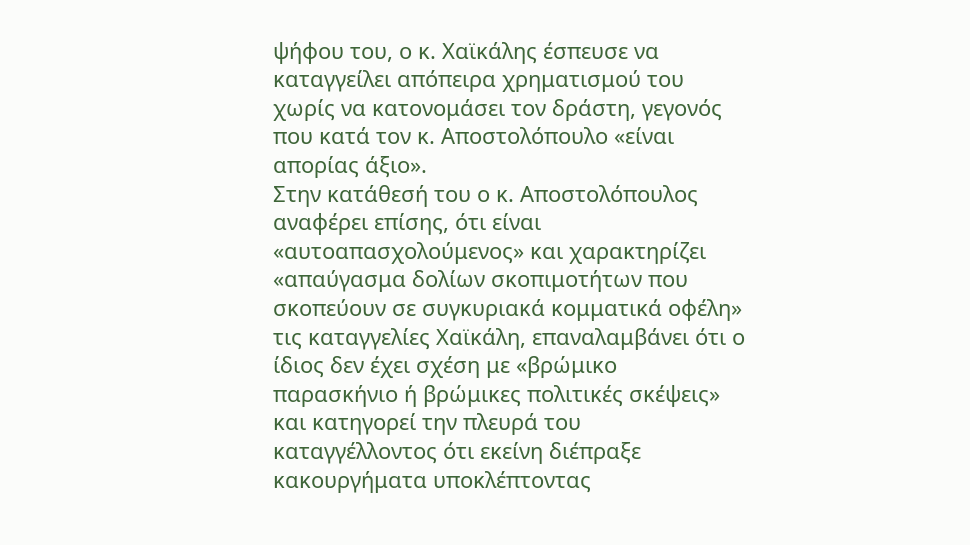ψήφου του, ο κ. Χαϊκάλης έσπευσε να καταγγείλει απόπειρα χρηματισμού του χωρίς να κατονομάσει τον δράστη, γεγονός που κατά τον κ. Αποστολόπουλο «είναι απορίας άξιο».
Στην κατάθεσή του ο κ. Αποστολόπουλος αναφέρει επίσης, ότι είναι «αυτοαπασχολούμενος» και χαρακτηρίζει «απαύγασμα δολίων σκοπιμοτήτων που σκοπεύουν σε συγκυριακά κομματικά οφέλη» τις καταγγελίες Χαϊκάλη, επαναλαμβάνει ότι ο ίδιος δεν έχει σχέση με «βρώμικο παρασκήνιο ή βρώμικες πολιτικές σκέψεις» και κατηγορεί την πλευρά του καταγγέλλοντος ότι εκείνη διέπραξε κακουργήματα υποκλέπτοντας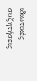ιδιωτικές συζητήσεις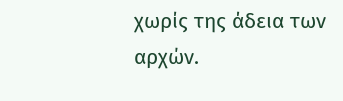χωρίς της άδεια των αρχών.